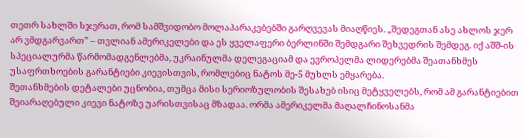თეთრ სახლში სჯერათ, რომ სამშვიდობო მოლაპარაკებებში გარღვევას მიაღწიეს. „შედეგთან ასე ახლოს ჯერ არ ვმდგარვართ” – თვლიან ამერიკელები და ეს ყველაფერი ბერლინში შემდგარი შეხვედრის შემდეგ. იქ აშშ-ის სპეციალურმა წარმომადგენლებმა, უკრაინულმა დელეგაციამ და ევროპელმა ლიდერებმა შეათანხმეს უსაფრთხოების გარანტიები კიევისთვის, რომლებიც ნატოს მე-5 მუხლს ემყარება.
შეთანხმების დეტალები უცნობია, თუმცა მისი სერიოზულობის შესახებ ისიც მეტყველებს, რომ ამ გარანტიებით შეიარაღებული კიევი ნატოზე უარისთვისაც მზადაა. ორმა ამერიკელმა მაღალჩინოსანმა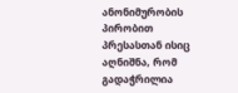ანონიმურობის პირობით პრესასთან ისიც აღნიშნა, რომ გადაჭრილია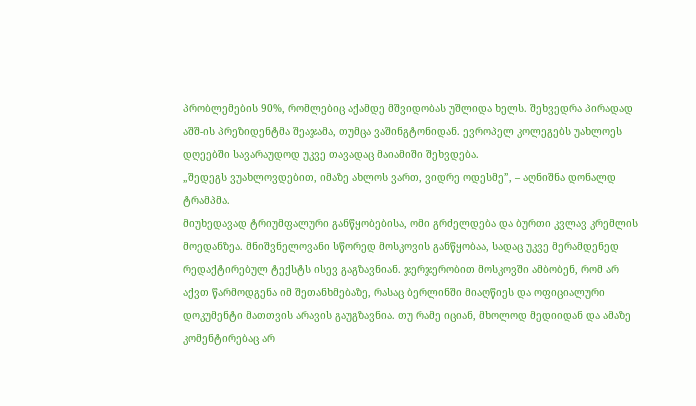პრობლემების 90%, რომლებიც აქამდე მშვიდობას უშლიდა ხელს. შეხვედრა პირადად აშშ-ის პრეზიდენტმა შეაჯამა, თუმცა ვაშინგტონიდან. ევროპელ კოლეგებს უახლოეს დღეებში სავარაუდოდ უკვე თავადაც მაიამიში შეხვდება.
„შედეგს ვუახლოვდებით, იმაზე ახლოს ვართ, ვიდრე ოდესმე”, – აღნიშნა დონალდ ტრამპმა.
მიუხედავად ტრიუმფალური განწყობებისა, ომი გრძელდება და ბურთი კვლავ კრემლის მოედანზეა. მნიშვნელოვანი სწორედ მოსკოვის განწყობაა, სადაც უკვე მერამდენედ რედაქტირებულ ტექსტს ისევ გაგზავნიან. ჯერჯერობით მოსკოვში ამბობენ, რომ არ აქვთ წარმოდგენა იმ შეთანხმებაზე, რასაც ბერლინში მიაღწიეს და ოფიციალური დოკუმენტი მათთვის არავის გაუგზავნია. თუ რამე იციან, მხოლოდ მედიიდან და ამაზე კომენტირებაც არ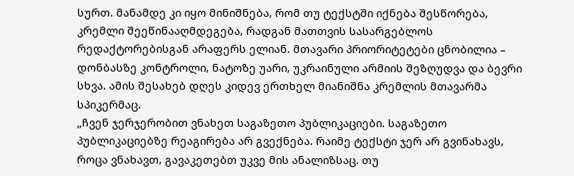სურთ. მანამდე კი იყო მინიშნება, რომ თუ ტექსტში იქნება შესწორება, კრემლი შეეწინააღმდეგება, რადგან მათთვის სასარგებლოს რედაქტორებისგან არაფერს ელიან. მთავარი პრიორიტეტები ცნობილია – დონბასზე კონტროლი, ნატოზე უარი, უკრაინული არმიის შეზღუდვა და ბევრი სხვა. ამის შესახებ დღეს კიდევ ერთხელ მიანიშნა კრემლის მთავარმა სპიკერმაც.
„ჩვენ ჯერჯერობით ვნახეთ საგაზეთო პუბლიკაციები. საგაზეთო პუბლიკაციებზე რეაგირება არ გვექნება. რაიმე ტექსტი ჯერ არ გვინახავს, როცა ვნახავთ, გავაკეთებთ უკვე მის ანალიზსაც. თუ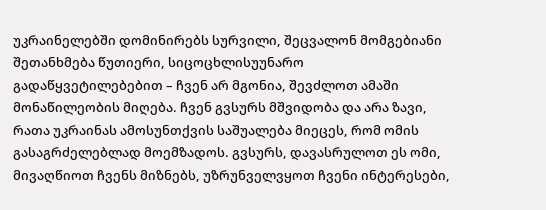უკრაინელებში დომინირებს სურვილი, შეცვალონ მომგებიანი შეთანხმება წუთიერი, სიცოცხლისუუნარო გადაწყვეტილებებით – ჩვენ არ მგონია, შევძლოთ ამაში მონაწილეობის მიღება. ჩვენ გვსურს მშვიდობა და არა ზავი, რათა უკრაინას ამოსუნთქვის საშუალება მიეცეს, რომ ომის გასაგრძელებლად მოემზადოს. გვსურს, დავასრულოთ ეს ომი, მივაღწიოთ ჩვენს მიზნებს, უზრუნველვყოთ ჩვენი ინტერესები,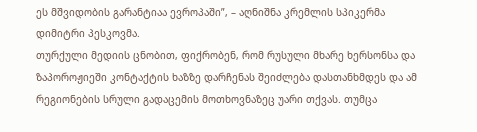ეს მშვიდობის გარანტიაა ევროპაში”, – აღნიშნა კრემლის სპიკერმა დიმიტრი პესკოვმა.
თურქული მედიის ცნობით, ფიქრობენ, რომ რუსული მხარე ხერსონსა და ზაპოროჟიეში კონტაქტის ხაზზე დარჩენას შეიძლება დასთანხმდეს და ამ რეგიონების სრული გადაცემის მოთხოვნაზეც უარი თქვას. თუმცა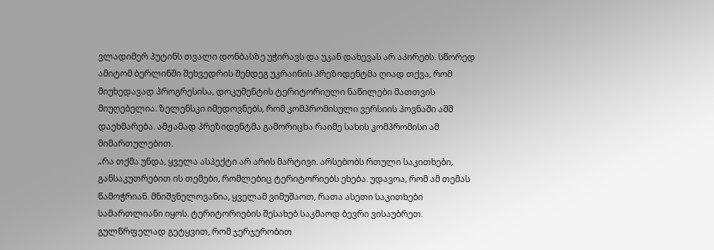ვლადიმერ პუტინს თვალი დონბასზე უჭირავს და უკან დახევას არ აპირებს. სწორედ ამიტომ ბერლინში შეხვედრის შემდეგ უკრაინის პრეზიდენტმა ღიად თქვა, რომ მიუხედავად პროგრესისა, დოკუმენტის ტერიტორიული ნაწილები მათთვის მიუღებელია. ზელენსკი იმედოვნებს, რომ კომპრომისული ვერსიის პოვნაში აშშ დაეხმარება. ამჟამად პრეზიდენტმა გამორიცხა რაიმე სახის კომპრომისი ამ მიმართულებით.
„რა თქმა უნდა, ყველა ასპექტი არ არის მარტივი. არსებობს რთული საკითხები, განსაკუთრებით ის თემები, რომლებიც ტერიტორიებს ეხება. უდავოა, რომ ამ თემას წამოჭრიან. მნიშვნელოვანია, ყველამ ვიმუშაოთ, რათა ასეთი საკითხები სამართლიანი იყოს. ტერიტორიების შესახებ საკმაოდ ბევრი ვისაუბრეთ. გულწრფელად გეტყვით, რომ ჯერჯერობით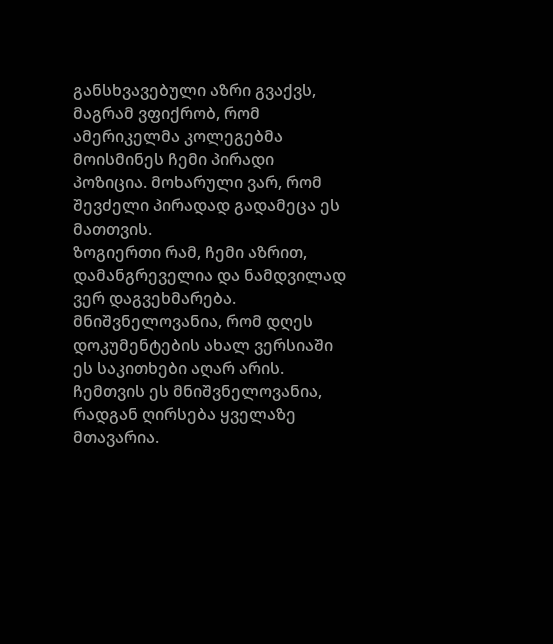განსხვავებული აზრი გვაქვს, მაგრამ ვფიქრობ, რომ ამერიკელმა კოლეგებმა მოისმინეს ჩემი პირადი პოზიცია. მოხარული ვარ, რომ შევძელი პირადად გადამეცა ეს მათთვის.
ზოგიერთი რამ, ჩემი აზრით, დამანგრეველია და ნამდვილად ვერ დაგვეხმარება. მნიშვნელოვანია, რომ დღეს დოკუმენტების ახალ ვერსიაში ეს საკითხები აღარ არის. ჩემთვის ეს მნიშვნელოვანია, რადგან ღირსება ყველაზე მთავარია.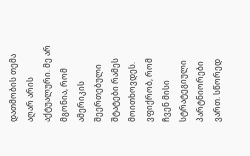დათმობის თემა აღარ არის აქტუალური. მე არ მგონია, რომ ამერიკის შეერთებული შტატები რამეს მოითხოვდეს. ვფიქრობ, რომ ჩვენ მისი სტრატეგიული პარტნიორები ვართ. სწორედ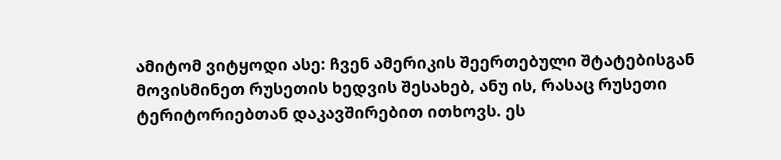ამიტომ ვიტყოდი ასე: ჩვენ ამერიკის შეერთებული შტატებისგან მოვისმინეთ რუსეთის ხედვის შესახებ, ანუ ის, რასაც რუსეთი ტერიტორიებთან დაკავშირებით ითხოვს. ეს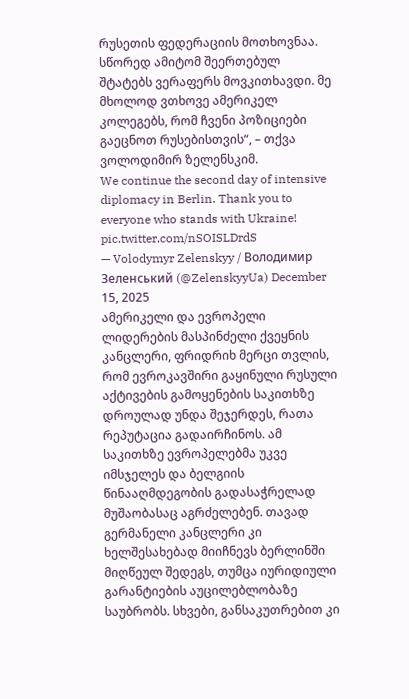რუსეთის ფედერაციის მოთხოვნაა. სწორედ ამიტომ შეერთებულ შტატებს ვერაფერს მოვკითხავდი. მე მხოლოდ ვთხოვე ამერიკელ კოლეგებს, რომ ჩვენი პოზიციები გაეცნოთ რუსებისთვის“, – თქვა ვოლოდიმირ ზელენსკიმ.
We continue the second day of intensive diplomacy in Berlin. Thank you to everyone who stands with Ukraine! pic.twitter.com/nSOISLDrdS
— Volodymyr Zelenskyy / Володимир Зеленський (@ZelenskyyUa) December 15, 2025
ამერიკელი და ევროპელი ლიდერების მასპინძელი ქვეყნის კანცლერი, ფრიდრიხ მერცი თვლის, რომ ევროკავშირი გაყინული რუსული აქტივების გამოყენების საკითხზე დროულად უნდა შეჯერდეს, რათა რეპუტაცია გადაირჩინოს. ამ საკითხზე ევროპელებმა უკვე იმსჯელეს და ბელგიის წინააღმდეგობის გადასაჭრელად მუშაობასაც აგრძელებენ. თავად გერმანელი კანცლერი კი ხელშესახებად მიიჩნევს ბერლინში მიღწეულ შედეგს, თუმცა იურიდიული გარანტიების აუცილებლობაზე საუბრობს. სხვები, განსაკუთრებით კი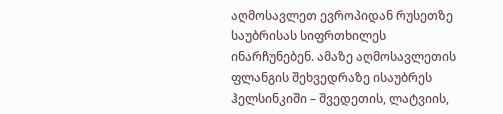აღმოსავლეთ ევროპიდან რუსეთზე საუბრისას სიფრთხილეს ინარჩუნებენ. ამაზე აღმოსავლეთის ფლანგის შეხვედრაზე ისაუბრეს ჰელსინკიში – შვედეთის, ლატვიის,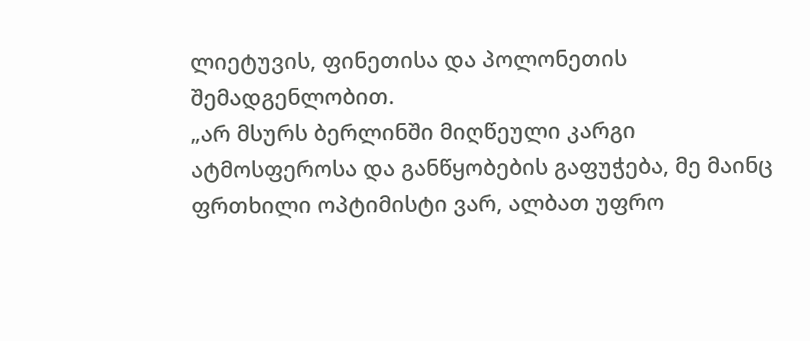ლიეტუვის, ფინეთისა და პოლონეთის შემადგენლობით.
„არ მსურს ბერლინში მიღწეული კარგი ატმოსფეროსა და განწყობების გაფუჭება, მე მაინც ფრთხილი ოპტიმისტი ვარ, ალბათ უფრო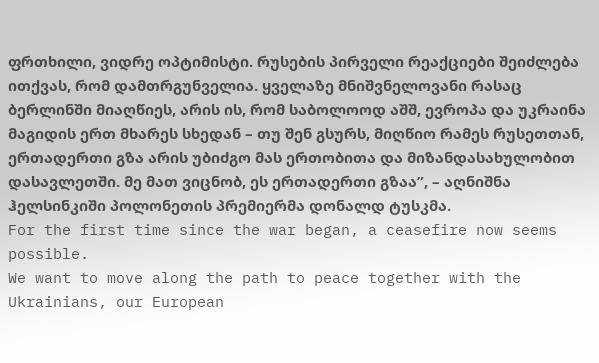ფრთხილი, ვიდრე ოპტიმისტი. რუსების პირველი რეაქციები შეიძლება ითქვას, რომ დამთრგუნველია. ყველაზე მნიშვნელოვანი რასაც ბერლინში მიაღწიეს, არის ის, რომ საბოლოოდ აშშ, ევროპა და უკრაინა მაგიდის ერთ მხარეს სხედან – თუ შენ გსურს, მიღწიო რამეს რუსეთთან, ერთადერთი გზა არის უბიძგო მას ერთობითა და მიზანდასახულობით დასავლეთში. მე მათ ვიცნობ, ეს ერთადერთი გზაა”, – აღნიშნა ჰელსინკიში პოლონეთის პრემიერმა დონალდ ტუსკმა.
For the first time since the war began, a ceasefire now seems possible.
We want to move along the path to peace together with the Ukrainians, our European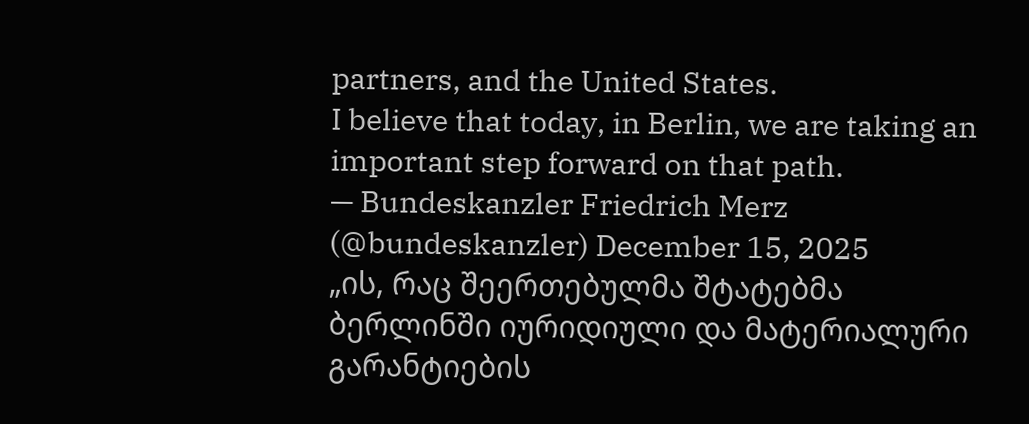partners, and the United States.
I believe that today, in Berlin, we are taking an important step forward on that path.
— Bundeskanzler Friedrich Merz (@bundeskanzler) December 15, 2025
„ის, რაც შეერთებულმა შტატებმა ბერლინში იურიდიული და მატერიალური გარანტიების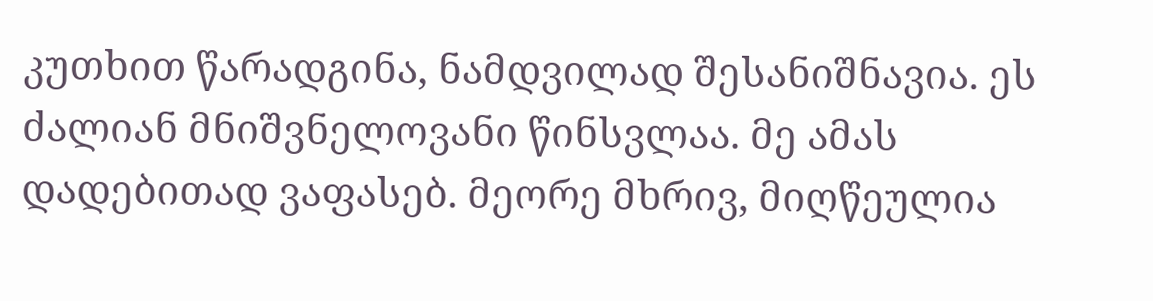კუთხით წარადგინა, ნამდვილად შესანიშნავია. ეს ძალიან მნიშვნელოვანი წინსვლაა. მე ამას დადებითად ვაფასებ. მეორე მხრივ, მიღწეულია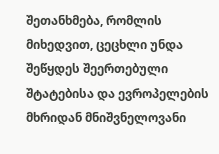შეთანხმება, რომლის მიხედვით, ცეცხლი უნდა შეწყდეს შეერთებული შტატებისა და ევროპელების მხრიდან მნიშვნელოვანი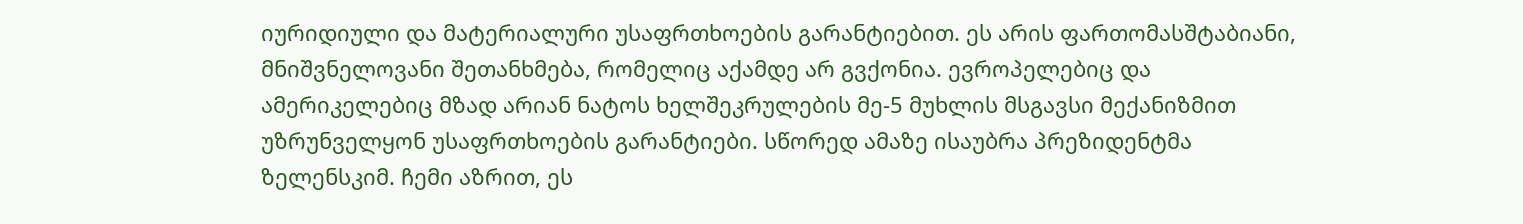იურიდიული და მატერიალური უსაფრთხოების გარანტიებით. ეს არის ფართომასშტაბიანი, მნიშვნელოვანი შეთანხმება, რომელიც აქამდე არ გვქონია. ევროპელებიც და ამერიკელებიც მზად არიან ნატოს ხელშეკრულების მე-5 მუხლის მსგავსი მექანიზმით უზრუნველყონ უსაფრთხოების გარანტიები. სწორედ ამაზე ისაუბრა პრეზიდენტმა ზელენსკიმ. ჩემი აზრით, ეს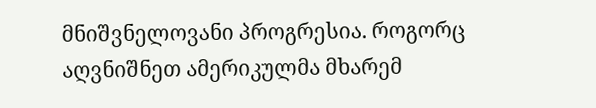მნიშვნელოვანი პროგრესია. როგორც აღვნიშნეთ ამერიკულმა მხარემ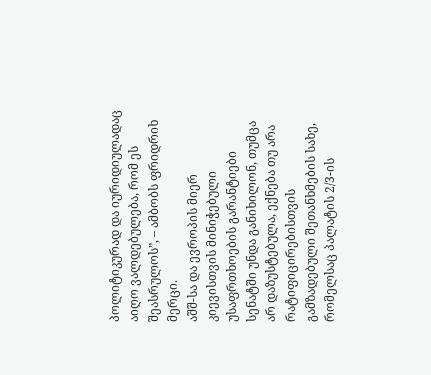პოლიტიკურად და იურიდიულადაც აიღო ვალდებულება, რომ ეს შეასრულოს”, – ამბობს ფრიდრიხ მერცი.
აშშ-სა და ევროპის მიერ კიევისთვის მინიჭებული უსაფრთხოების გარანტიები სენატში უნდა განიხილონ, თუმცა არ დაზუსტებულა, ექნება თუ არა რატიფიცირებისთვის გამზადებული შეთანხმების სახე, რომელსაც პალატის 2/3-ის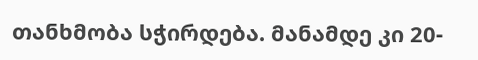თანხმობა სჭირდება. მანამდე კი 20-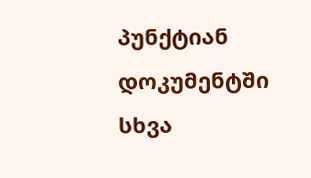პუნქტიან დოკუმენტში სხვა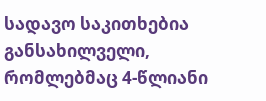სადავო საკითხებია განსახილველი, რომლებმაც 4-წლიანი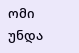ომი უნდა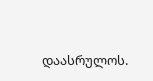დაასრულოს.